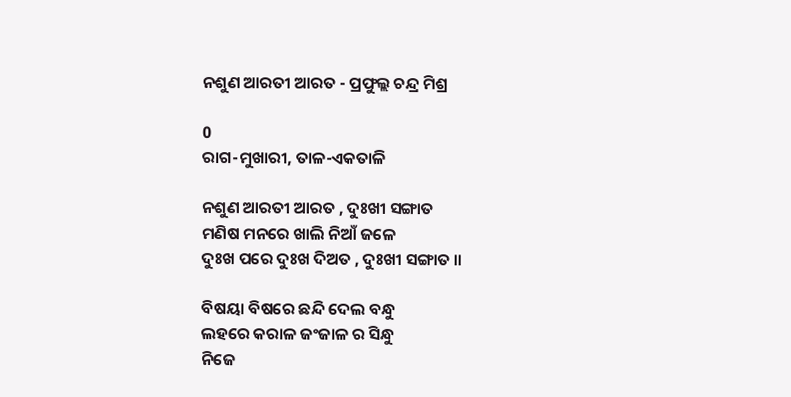ନଶୁଣ ଆରତୀ ଆରତ - ପ୍ରଫୁଲ୍ଲ ଚନ୍ଦ୍ର ମିଶ୍ର

0
ରାଗ-ମୁଖାରୀ, ତାଳ-ଏକତାଳି

ନଶୁଣ ଆରତୀ ଆରତ , ଦୁଃଖୀ ସଙ୍ଗାତ
ମଣିଷ ମନରେ ଖାଲି ନିଆଁ ଜଳେ
ଦୁଃଖ ପରେ ଦୁଃଖ ଦିଅତ , ଦୁଃଖୀ ସଙ୍ଗାତ ।।

ବିଷୟା ବିଷରେ ଛନ୍ଦି ଦେଲ ବନ୍ଧୁ
ଲହରେ କରାଳ ଜଂଜାଳ ର ସିନ୍ଧୁ
ନିଜେ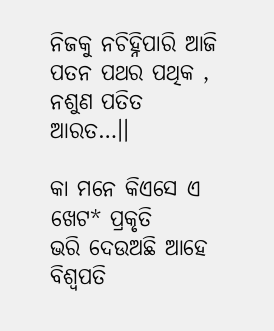ନିଜକୁ ନଚିହ୍ନିପାରି ଆଜି
ପତନ ପଥର ପଥିକ ,
ନଶୁଣ ପତିତ ଆରତ…।।

କା ମନେ କିଏସେ ଏ ଖେଟ* ପ୍ରକୃତି
ଭରି ଦେଉଅଛି ଆହେ ବିଶ୍ବପତି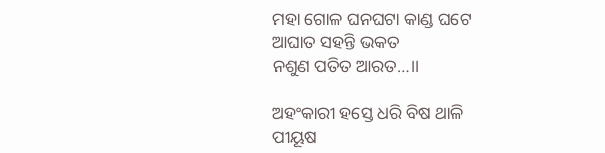ମହା ଗୋଳ ଘନଘଟା କାଣ୍ଡ ଘଟେ
ଆଘାତ ସହନ୍ତି ଭକତ
ନଶୁଣ ପତିତ ଆରତ…।।

ଅହଂକାରୀ ହସ୍ତେ ଧରି ବିଷ ଥାଳି
ପୀୟୂଷ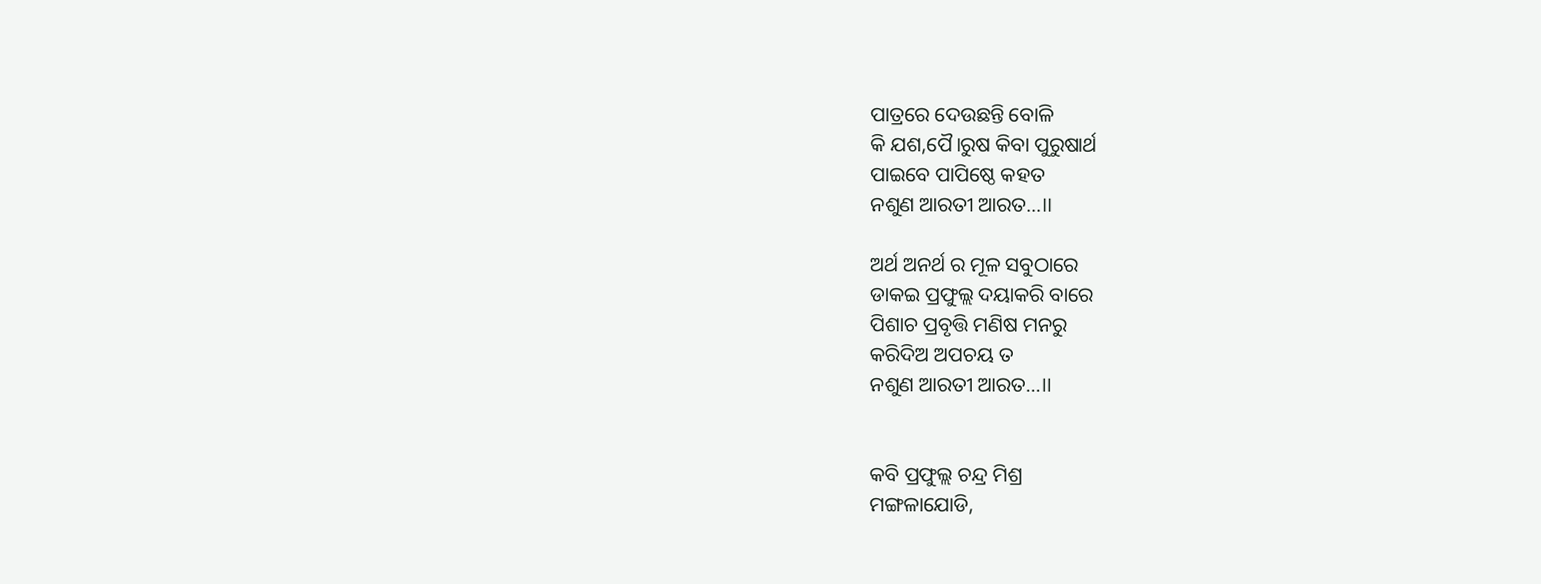ପାତ୍ରରେ ଦେଉଛନ୍ତି ବୋଳି
କି ଯଶ,ପୈ।ରୁ‌ଷ କିବା ପୁରୁଷାର୍ଥ
ପାଇବେ ପାପିଷ୍ଠେ କହତ
ନଶୁଣ ଆରତୀ ଆରତ…।।

ଅର୍ଥ ଅନର୍ଥ ର ମୂଳ ସବୁଠାରେ
ଡାକଇ ପ୍ରଫୁଲ୍ଲ ଦୟାକରି ବାରେ
ପିଶାଚ ପ୍ରବୃତ୍ତି ମଣିଷ ମନରୁ
କରିଦିଅ ଅପଚୟ ତ
ନଶୁଣ ଆରତୀ ଆରତ…।।


କବି ପ୍ରଫୁଲ୍ଲ ଚନ୍ଦ୍ର ମିଶ୍ର
ମଙ୍ଗଳାଯୋଡି,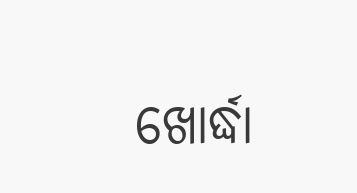ଖୋର୍ଦ୍ଧା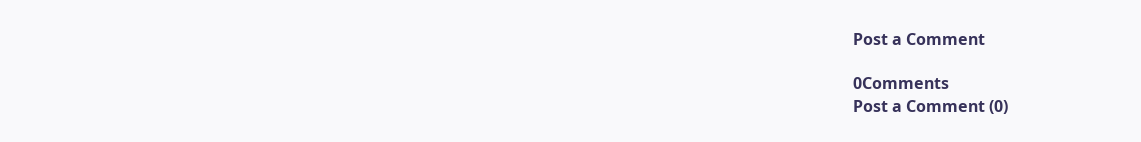Post a Comment

0Comments
Post a Comment (0)